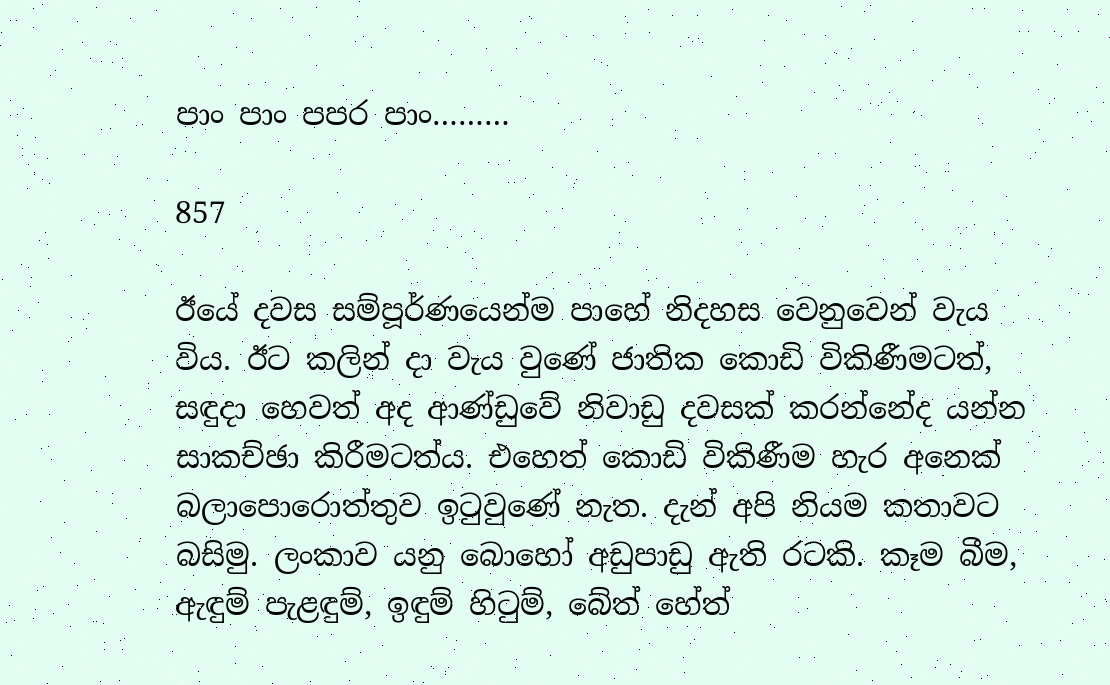පාං පාං පපර පාං………

857

ඊයේ දවස සම්පූර්ණයෙන්ම පාහේ නිදහස වෙනුවෙන් වැය විය. ඊට කලින් දා වැය වුණේ ජාතික කොඩි විකිණීමටත්, සඳුදා හෙවත් අද ආණ්ඩුවේ නිවාඩු දවසක් කරන්නේද යන්න සාකච්ඡා කිරීමටත්ය. එහෙත් කොඩි විකිණීම හැර අනෙක් බලාපොරොත්තුව ඉටුවුණේ නැත. දැන් අපි නියම කතාවට බසිමු. ලංකාව යනු බොහෝ අඩුපාඩු ඇති රටකි. කෑම බීම, ඇඳුම් පැළඳුම්, ඉඳුම් හිටුම්, බේත් හේත්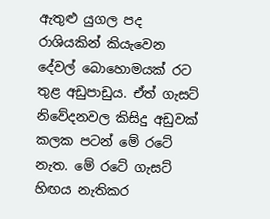ඇතුළු යුගල පද රාශියකින් කියැවෙන දේවල් බොහොමයක් රට තුළ අඩුපාඩුය. ඒත් ගැසට් නිවේදනවල කිසිදු අඩුවක් කලක පටන් මේ රටේ නැත. මේ රටේ ගැසට් හිඟය නැතිකර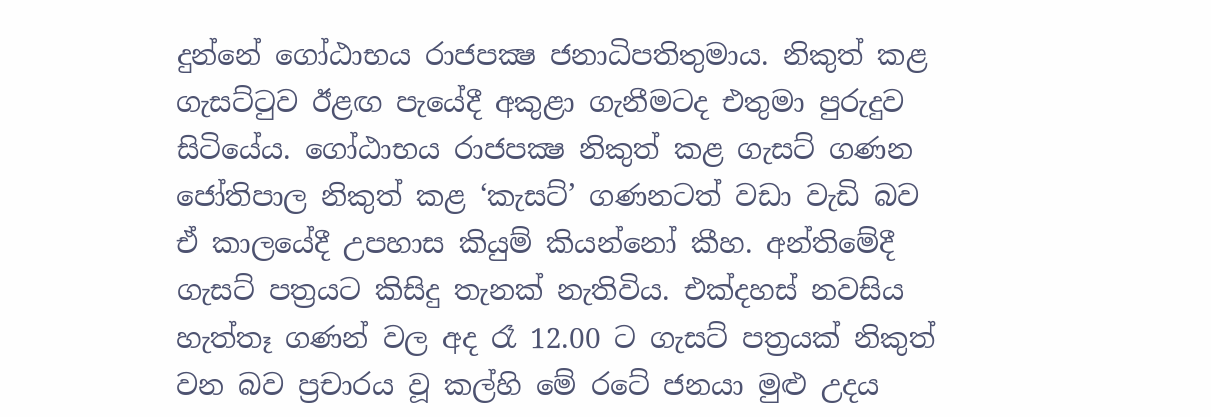දුන්නේ ගෝඨාභය රාජපක්‍ෂ ජනාධිපතිතුමාය. නිකුත් කළ ගැසට්ටුව ඊළඟ පැයේදී අකුළා ගැනීමටද එතුමා පුරුදුව සිටියේය. ගෝඨාභය රාජපක්‍ෂ නිකුත් කළ ගැසට් ගණන ජෝතිපාල නිකුත් කළ ‘කැසට්’ ගණනටත් වඩා වැඩි බව ඒ කාලයේදී උපහාස කියුම් කියන්නෝ කීහ. අන්තිමේදී ගැසට් පත්‍රයට කිසිදු තැනක් නැතිවිය. එක්දහස් නවසිය හැත්තෑ ගණන් වල අද රෑ 12.00 ට ගැසට් පත්‍රයක් නිකුත් වන බව ප්‍රචාරය වූ කල්හි මේ රටේ ජනයා මුළු උදය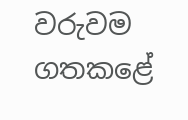වරුවම ගතකළේ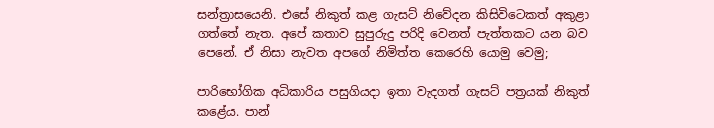සන්ත්‍රාසයෙනි. එසේ නිකුත් කළ ගැසට් නිවේදන කිසිවිටෙකත් අකුළා ගත්තේ නැත. අපේ කතාව සුපුරුදු පරිදි වෙනත් පැත්තකට යන බව පෙනේ. ඒ නිසා නැවත අපගේ නිමිත්ත කෙරෙහි යොමු වෙමු;

පාරිභෝගික අධිකාරිය පසුගියදා ඉතා වැදගත් ගැසට් පත්‍රයක් නිකුත් කළේය. පාන්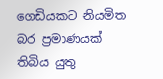ගෙඩියකට නියමිත බර ප්‍රමාණයක් තිබිය යුතු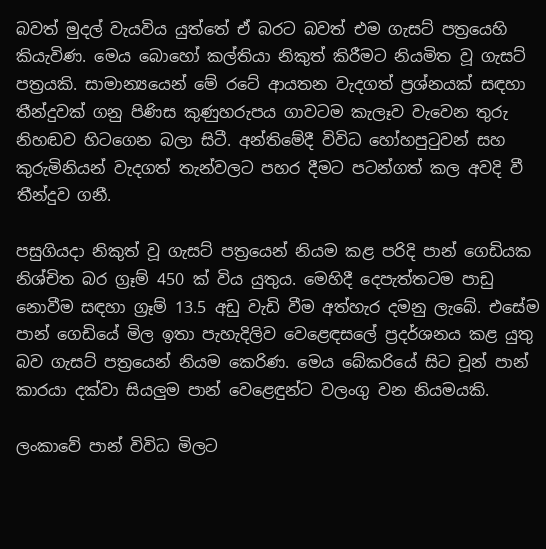බවත් මුදල් වැයවිය යුත්තේ ඒ බරට බවත් එම ගැසට් පත්‍රයෙහි කියැවිණ. මෙය බොහෝ කල්තියා නිකුත් කිරීමට නියමිත වූ ගැසට් පත්‍රයකි. සාමාන්‍යයෙන් මේ රටේ ආයතන වැදගත් ප්‍රශ්නයක් සඳහා තීන්දුවක් ගනු පිණිස කුණුහරුපය ගාවටම කැලෑව වැවෙන තුරු නිහඬව හිටගෙන බලා සිටී. අන්තිමේදී විවිධ හෝහපුටුවන් සහ කුරුමිනියන් වැදගත් තැන්වලට පහර දීමට පටන්ගත් කල අවදි වී තීන්දුව ගනී.

පසුගියදා නිකුත් වූ ගැසට් පත්‍රයෙන් නියම කළ පරිදි පාන් ගෙඩියක නිශ්චිත බර ග්‍රෑම් 450 ක් විය යුතුය. මෙහිදී දෙපැත්තටම පාඩු නොවීම සඳහා ග්‍රෑම් 13.5 අඩු වැඩි වීම අත්හැර දමනු ලැබේ. එසේම පාන් ගෙඩියේ මිල ඉතා පැහැදිලිව වෙළෙඳසලේ ප්‍රදර්ශනය කළ යුතු බව ගැසට් පත්‍රයෙන් නියම කෙරිණ. මෙය බේකරියේ සිට චූන් පාන් කාරයා දක්වා සියලුම පාන් වෙළෙඳුන්ට වලංගු වන නියමයකි.

ලංකාවේ පාන් විවිධ මිලට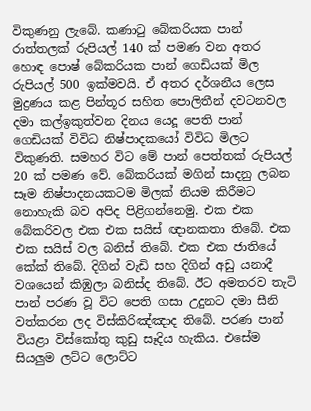විකුණනු ලැබේ. කණාටු බේකරියක පාන් රාත්තලක් රුපියල් 140 ක් පමණ වන අතර හොඳ පොෂ් බේකරියක පාන් ගෙඩියක් මිල රුපියල් 500 ඉක්මවයි. ඒ අතර දර්ශනීය ලෙස මුද්‍රණය කළ පින්තූර සහිත පොලිතීන් දවටනවල දමා කල්ඉකුත්වන දිනය යෙදූ පෙති පාන් ගෙඩියක් විවිධ නිෂ්පාදකයෝ විවිධ මිලට විකුණති. සමහර විට මේ පාන් පෙත්තක් රුපියල් 20 ක් පමණ වේ. බේකරියක් මගින් සාදනු ලබන සෑම නිෂ්පාදනයකටම මිලක් නියම කිරීමට නොහැකි බව අපිද පිළිගන්නෙමු. එක එක බේකරිවල එක එක සයිස් ඥානකතා තිබේ. එක එක සයිස් වල බනිස් තිබේ. එක එක ජාතියේ කේක් තිබේ. දිගින් වැඩි සහ දිගින් අඩු යනාදී වශයෙන් කිඹුලා බනිස්ද තිබේ. ඊට අමතරව තැටි පාන් පරණ වූ විට පෙති ගසා උදුනට දමා සීනි වත්කරන ලද විස්කිරිඤ්ඤාද තිබේ. පරණ පාන් වියළා විස්කෝතු කුඩු සෑදිය හැකිය. එසේම සියලුම ලට්ට ලොට්ට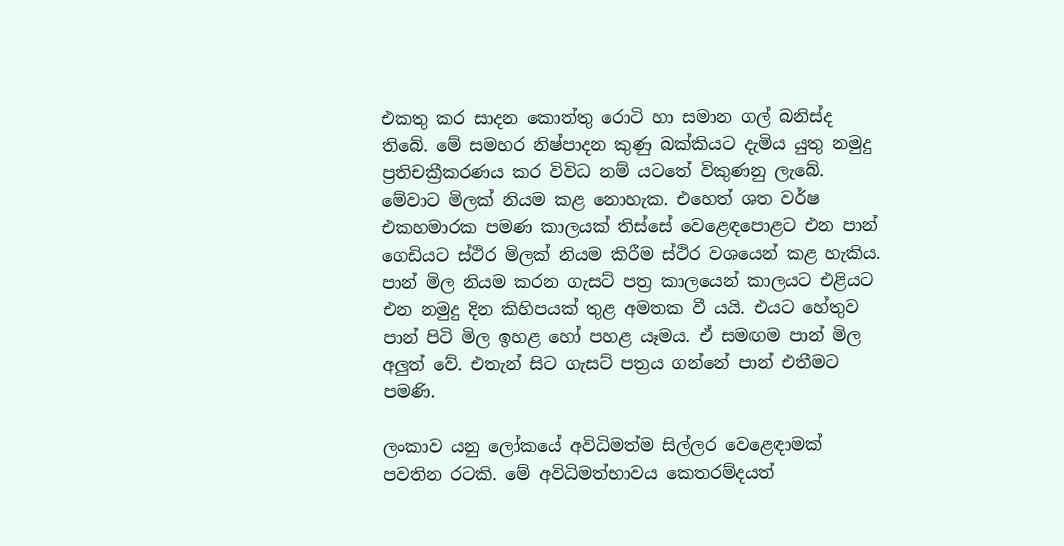එකතු කර සාදන කොත්තු රොටි හා සමාන ගල් බනිස්ද තිබේ. මේ සමහර නිෂ්පාදන කුණු බක්කියට දැමිය යුතු නමුදු ප්‍රතිචක්‍රීකරණය කර විවිධ නම් යටතේ විකුණනු ලැබේ. මේවාට මිලක් නියම කළ නොහැක. එහෙත් ශත වර්ෂ එකහමාරක පමණ කාලයක් තිස්සේ වෙළෙඳපොළට එන පාන් ගෙඩියට ස්ථිර මිලක් නියම කිරීම ස්ථිර වශයෙන් කළ හැකිය. පාන් මිල නියම කරන ගැසට් පත්‍ර කාලයෙන් කාලයට එළියට එන නමුදු දින කිහිපයක් තුළ අමතක වී යයි. එයට හේතුව පාන් පිටි මිල ඉහළ හෝ පහළ යෑමය. ඒ සමඟම පාන් මිල අලුත් වේ. එතැන් සිට ගැසට් පත්‍රය ගන්නේ පාන් එතීමට පමණි.

ලංකාව යනු ලෝකයේ අවිධිමත්ම සිල්ලර වෙළෙඳාමක් පවතින රටකි. මේ අවිධිමත්භාවය කෙතරම්දයත්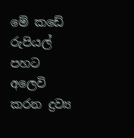මේ කඩේ රුපියල් පහට අලෙවි කරන ද්‍රව්‍ය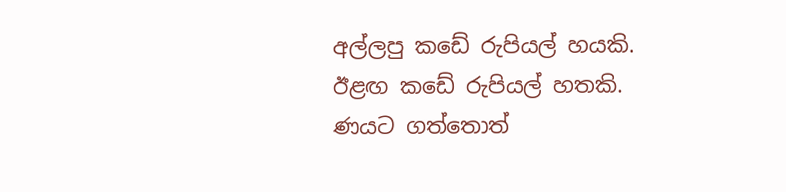අල්ලපු කඩේ රුපියල් හයකි. ඊළඟ කඩේ රුපියල් හතකි. ණයට ගත්තොත්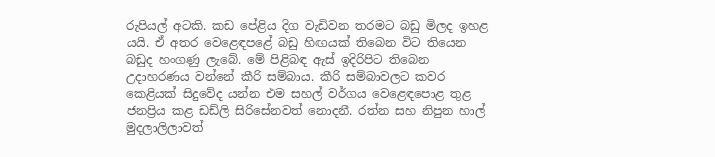රුපියල් අටකි. කඩ පේළිය දිග වැඩිවන තරමට බඩු මිලද ඉහළ යයි. ඒ අතර වෙළෙඳපළේ බඩු හිඟයක් තිබෙන විට තියෙන බඩුද හංගණු ලැබේ. මේ පිළිබඳ ඇස් ඉදිරිපිට තිබෙන උදාහරණය වන්නේ කීරි සම්බාය. කීරි සම්බාවලට කවර කෙළියක් සිදුවේද යන්න එම සහල් වර්ගය වෙළෙඳපොළ තුළ ජනප්‍රිය කළ ඩඩ්ලි සිරිසේනවත් නොදනී. රත්න සහ නිපුන හාල් මුදලාලිලාවත්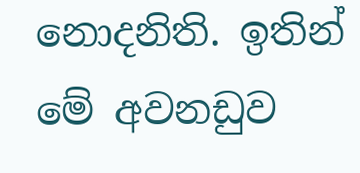නොදනිති. ඉතින් මේ අවනඩුව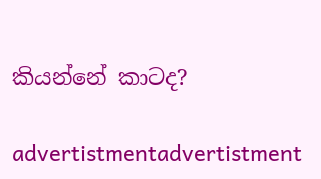කියන්නේ කාටද?

advertistmentadvertistment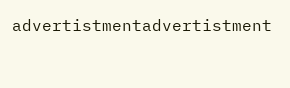advertistmentadvertistment